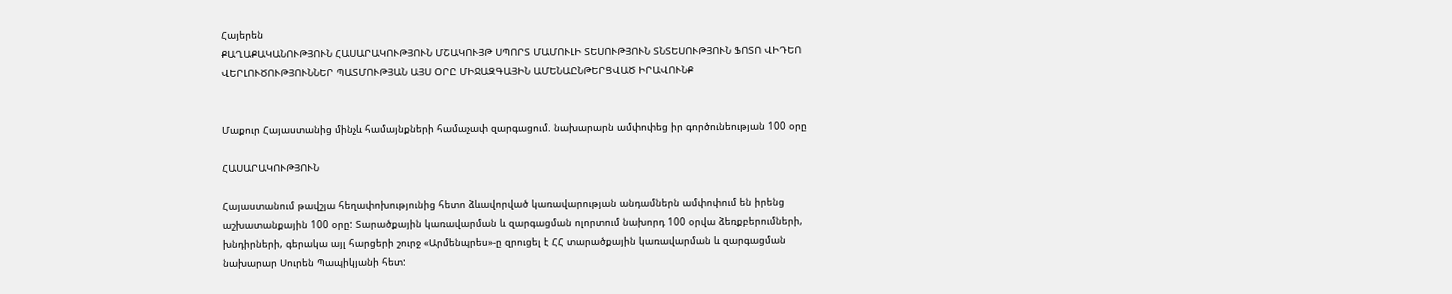Հայերեն
ՔԱՂԱՔԱԿԱՆՈՒԹՅՈՒՆ ՀԱՍԱՐԱԿՈՒԹՅՈՒՆ ՄՇԱԿՈՒՅԹ ՍՊՈՐՏ ՄԱՄՈՒԼԻ ՏԵՍՈՒԹՅՈՒՆ ՏՆՏԵՍՈՒԹՅՈՒՆ ՖՈՏՈ ՎԻԴԵՈ ՎԵՐԼՈՒԾՈՒԹՅՈՒՆՆԵՐ ՊԱՏՄՈՒԹՅԱՆ ԱՅՍ ՕՐԸ ՄԻՋԱԶԳԱՅԻՆ ԱՄԵՆԱԸՆԹԵՐՑՎԱԾ ԻՐԱՎՈՒՆՔ


Մաքուր Հայաստանից մինչև համայնքների համաչափ զարգացում. նախարարն ամփոփեց իր գործունեության 100 օրը

ՀԱՍԱՐԱԿՈՒԹՅՈՒՆ

Հայաստանում թավշյա հեղափոխությունից հետո ձևավորված կառավարության անդամներն ամփոփում են իրենց աշխատանքային 100 օրը: Տարածքային կառավարման և զարգացման ոլորտում նախորդ 100 օրվա ձեռքբերումների, խնդիրների, գերակա այլ հարցերի շուրջ «Արմենպրես»-ը զրուցել է ՀՀ տարածքային կառավարման և զարգացման նախարար Սուրեն Պապիկյանի հետ: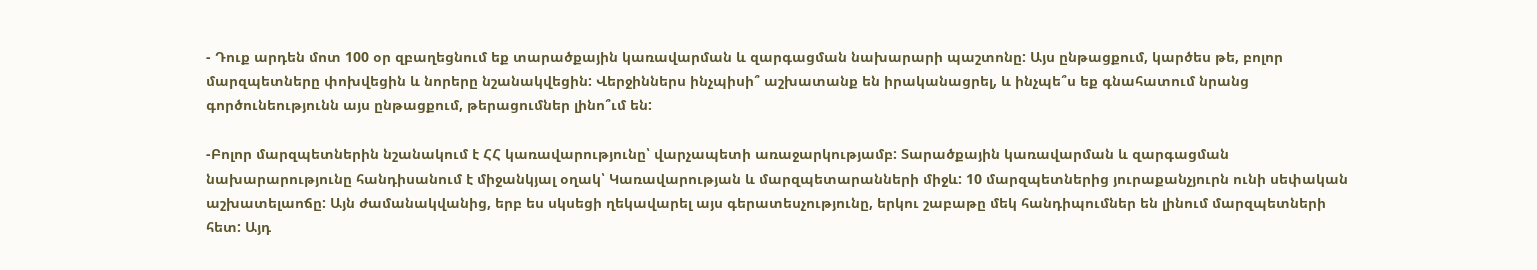- Դուք արդեն մոտ 100 օր զբաղեցնում եք տարածքային կառավարման և զարգացման նախարարի պաշտոնը: Այս ընթացքում, կարծես թե, բոլոր մարզպետները փոխվեցին և նորերը նշանակվեցին: Վերջիններս ինչպիսի՞ աշխատանք են իրականացրել, և ինչպե՞ս եք գնահատում նրանց գործունեությունն այս ընթացքում, թերացումներ լինո՞ւմ են:

-Բոլոր մարզպետներին նշանակում է ՀՀ կառավարությունը՝ վարչապետի առաջարկությամբ: Տարածքային կառավարման և զարգացման նախարարությունը հանդիսանում է միջանկյալ օղակ՝ Կառավարության և մարզպետարանների միջև: 10 մարզպետներից յուրաքանչյուրն ունի սեփական աշխատելաոճը: Այն ժամանակվանից, երբ ես սկսեցի ղեկավարել այս գերատեսչությունը, երկու շաբաթը մեկ հանդիպումներ են լինում մարզպետների հետ: Այդ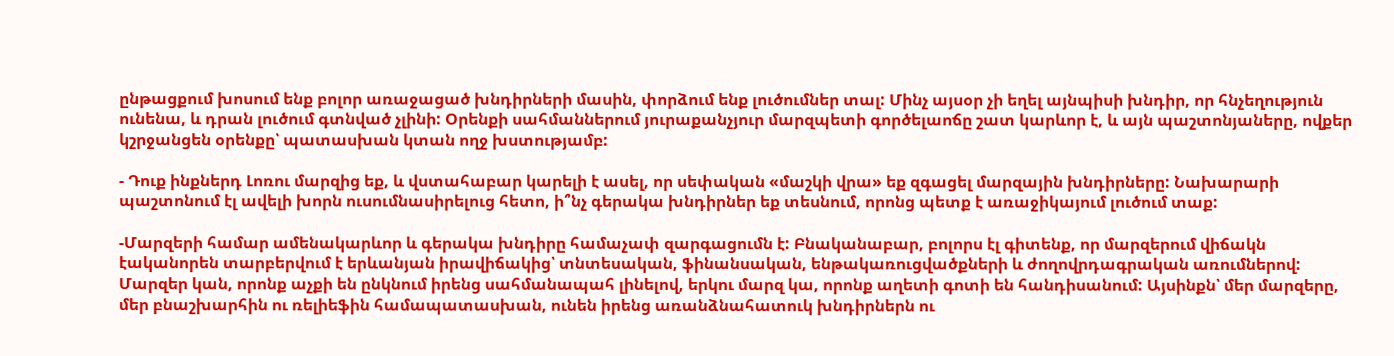ընթացքում խոսում ենք բոլոր առաջացած խնդիրների մասին, փորձում ենք լուծումներ տալ: Մինչ այսօր չի եղել այնպիսի խնդիր, որ հնչեղություն ունենա, և դրան լուծում գտնված չլինի: Օրենքի սահմաններում յուրաքանչյուր մարզպետի գործելաոճը շատ կարևոր է, և այն պաշտոնյաները, ովքեր կշրջանցեն օրենքը՝ պատասխան կտան ողջ խստությամբ:

- Դուք ինքներդ Լոռու մարզից եք, և վստահաբար կարելի է ասել, որ սեփական «մաշկի վրա» եք զգացել մարզային խնդիրները: Նախարարի պաշտոնում էլ ավելի խորն ուսումնասիրելուց հետո, ի՞նչ գերակա խնդիրներ եք տեսնում, որոնց պետք է առաջիկայում լուծում տաք:

-Մարզերի համար ամենակարևոր և գերակա խնդիրը համաչափ զարգացումն է: Բնականաբար, բոլորս էլ գիտենք, որ մարզերում վիճակն էականորեն տարբերվում է երևանյան իրավիճակից՝ տնտեսական, ֆինանսական, ենթակառուցվածքների և ժողովրդագրական առումներով: Մարզեր կան, որոնք աչքի են ընկնում իրենց սահմանապահ լինելով, երկու մարզ կա, որոնք աղետի գոտի են հանդիսանում: Այսինքն՝ մեր մարզերը, մեր բնաշխարհին ու ռելիեֆին համապատասխան, ունեն իրենց առանձնահատուկ խնդիրներն ու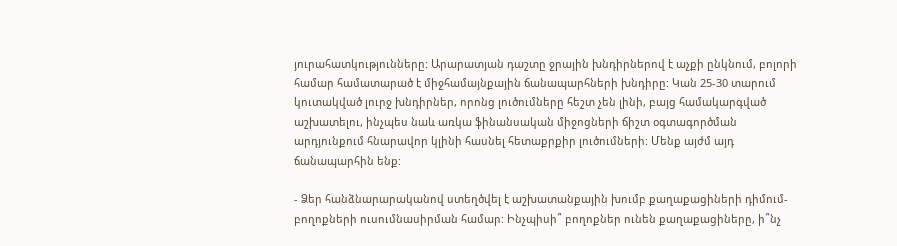յուրահատկությունները: Արարատյան դաշտը ջրային խնդիրներով է աչքի ընկնում, բոլորի համար համատարած է միջհամայնքային ճանապարհների խնդիրը: Կան 25-30 տարում կուտակված լուրջ խնդիրներ, որոնց լուծումները հեշտ չեն լինի, բայց համակարգված աշխատելու, ինչպես նաև առկա ֆինանսական միջոցների ճիշտ օգտագործման արդյունքում հնարավոր կլինի հասնել հետաքրքիր լուծումների: Մենք այժմ այդ ճանապարհին ենք:

- Ձեր հանձնարարականով ստեղծվել է աշխատանքային խումբ քաղաքացիների դիմում-բողոքների ուսումնասիրման համար: Ինչպիսի՞ բողոքներ ունեն քաղաքացիները, ի՞նչ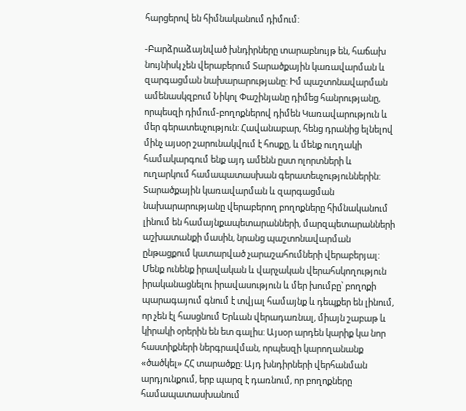հարցերով են հիմնականում դիմում:

-Բարձրաձայնված խնդիրները տարաբնույթ են, հաճախ նույնիսկ չեն վերաբերում Տարածքային կառավարման և զարգացման նախարարությանը: Իմ պաշտոնավարման ամենասկզբում Նիկոլ Փաշինյանը դիմեց հանրությանը, որպեսզի դիմում-բողոքներով դիմեն Կառավարություն և մեր գերատեսչություն: Հավանաբար, հենց դրանից ելնելով մինչ այսօր շարունակվում է հոսքը, և մենք ուղղակի համակարգում ենք այդ ամենն ըստ ոլորտների և ուղարկում համապատասխան գերատեսչություններին: Տարածքային կառավարման և զարգացման նախարարությանը վերաբերող բողոքները հիմնականում լինում են համայնքապետարանների, մարզպետարանների աշխատանքի մասին, նրանց պաշտոնավարման ընթացքում կատարված չարաշահումների վերաբերյալ: Մենք ունենք իրավական և վարչական վերահսկողություն իրականացնելու իրավասություն և մեր խումբը՝ բողոքի պարագայում գնում է տվյալ համայնք և դեպքեր են լինում, որ չեն էլ հասցնում Երևան վերադառնալ, միայն շաբաթ և կիրակի օրերին են ետ գալիս: Այսօր արդեն կարիք կա նոր հաստիքների ներգրավման, որպեսզի կարողանանք «ծածկել» ՀՀ տարածքը: Այդ խնդիրների վերհանման արդյունքում, երբ պարզ է դառնում, որ բողոքները համապատասխանում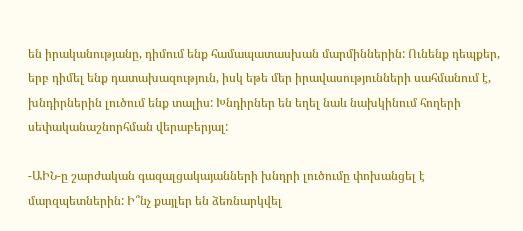են իրականությանը, դիմում ենք համապատասխան մարմիններին: Ունենք դեպքեր, երբ դիմել ենք դատախազություն, իսկ եթե մեր իրավասությունների սահմանում է, խնդիրներին լուծում ենք տալիս: Խնդիրներ են եղել նաև նախկինում հողերի սեփականաշնորհման վերաբերյալ:

-ԱԻՆ-ը շարժական գազալցակայանների խնդրի լուծումը փոխանցել է մարզպետներին: Ի՞նչ քայլեր են ձեռնարկվել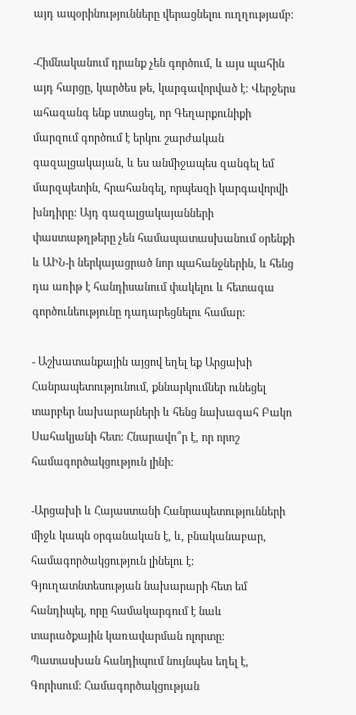այդ ապօրինությունները վերացնելու ուղղությամբ:

-Հիմնականում դրանք չեն գործում, և այս պահին այդ հարցը, կարծես թե, կարգավորված է: Վերջերս ահազանգ ենք ստացել, որ Գեղարքունիքի մարզում գործում է երկու շարժական գազալցակայան, և ես անմիջապես զանգել եմ մարզպետին, հրահանգել, որպեսզի կարգավորվի խնդիրը: Այդ գազալցակայանների փաստաթղթերը չեն համապատասխանում օրենքի և ԱԻՆ-ի ներկայացրած նոր պահանջներին, և հենց դա առիթ է հանդիսանում փակելու և հետագա գործունեությունը դադարեցնելու համար:

- Աշխատանքային այցով եղել եք Արցախի Հանրապետությունում, քննարկումներ ունեցել տարբեր նախարարների և հենց նախագահ Բակո Սահակյանի հետ: Հնարավո՞ր է, որ որոշ համագործակցություն լինի:

-Արցախի և Հայաստանի Հանրապետությունների միջև կապն օրգանական է, և, բնականաբար, համագործակցություն լինելու է: Գյուղատնտեսության նախարարի հետ եմ հանդիպել, որը համակարգում է նաև տարածքային կառավարման ոլորտը: Պատասխան հանդիպում նույնպես եղել է, Գորիսում: Համագործակցության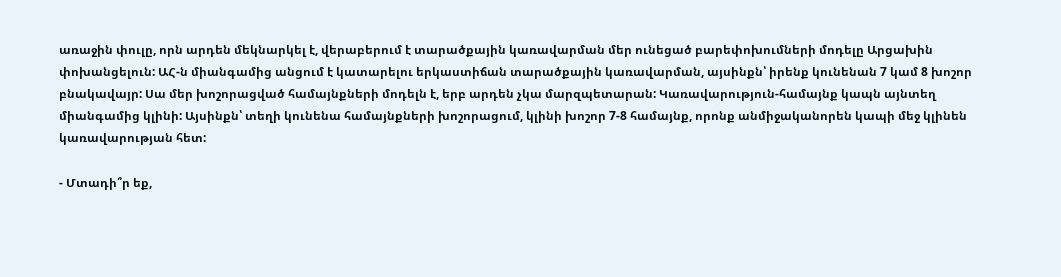առաջին փուլը, որն արդեն մեկնարկել է, վերաբերում է տարածքային կառավարման մեր ունեցած բարեփոխումների մոդելը Արցախին փոխանցելուն: ԱՀ-ն միանգամից անցում է կատարելու երկաստիճան տարածքային կառավարման, այսինքն՝ իրենք կունենան 7 կամ 8 խոշոր բնակավայր: Սա մեր խոշորացված համայնքների մոդելն է, երբ արդեն չկա մարզպետարան: Կառավարություն-համայնք կապն այնտեղ միանգամից կլինի: Այսինքն՝ տեղի կունենա համայնքների խոշորացում, կլինի խոշոր 7-8 համայնք, որոնք անմիջականորեն կապի մեջ կլինեն կառավարության հետ:

- Մտադի՞ր եք,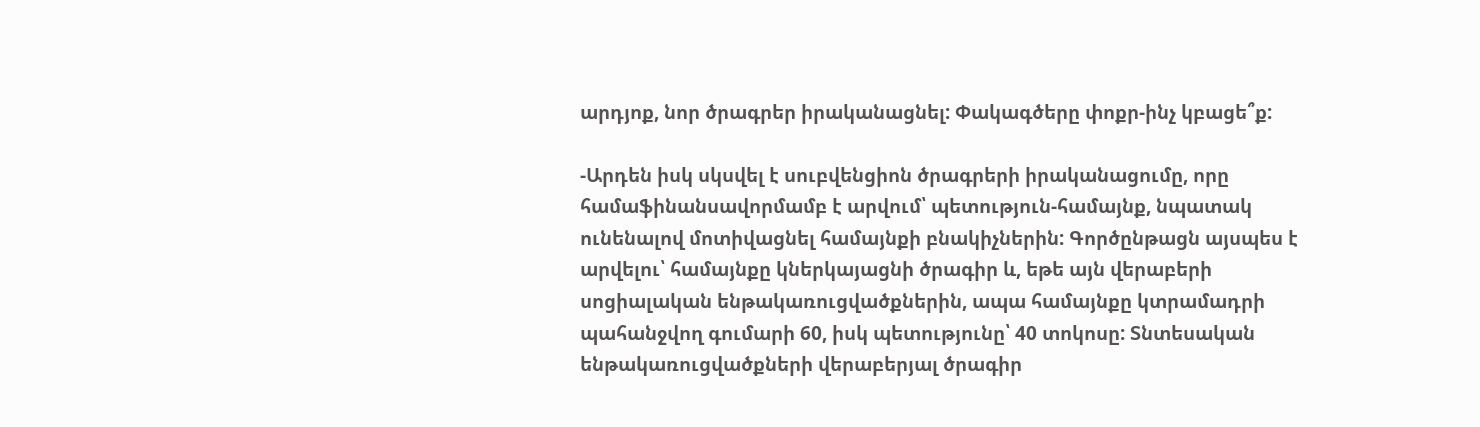արդյոք, նոր ծրագրեր իրականացնել: Փակագծերը փոքր-ինչ կբացե՞ք:

-Արդեն իսկ սկսվել է սուբվենցիոն ծրագրերի իրականացումը, որը համաֆինանսավորմամբ է արվում՝ պետություն-համայնք, նպատակ ունենալով մոտիվացնել համայնքի բնակիչներին: Գործընթացն այսպես է արվելու՝ համայնքը կներկայացնի ծրագիր և, եթե այն վերաբերի սոցիալական ենթակառուցվածքներին, ապա համայնքը կտրամադրի պահանջվող գումարի 60, իսկ պետությունը՝ 40 տոկոսը: Տնտեսական ենթակառուցվածքների վերաբերյալ ծրագիր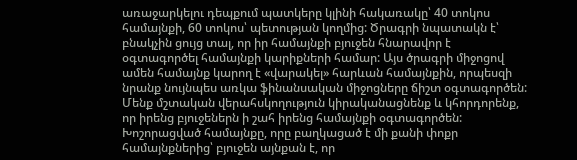առաջարկելու դեպքում պատկերը կլինի հակառակը՝ 40 տոկոս համայնքի, 60 տոկոս՝ պետության կողմից: Ծրագրի նպատակն է՝ բնակչին ցույց տալ, որ իր համայնքի բյուջեն հնարավոր է օգտագործել համայնքի կարիքների համար: Այս ծրագրի միջոցով ամեն համայնք կարող է «վարակել» հարևան համայնքին, որպեսզի նրանք նույնպես առկա ֆինանսական միջոցները ճիշտ օգտագործեն: Մենք մշտական վերահսկողություն կիրականացնենք և կհորդորենք, որ իրենց բյուջեներն ի շահ իրենց համայնքի օգտագործեն: Խոշորացված համայնքը, որը բաղկացած է մի քանի փոքր համայնքներից՝ բյուջեն այնքան է, որ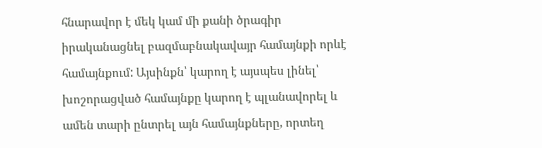հնարավոր է մեկ կամ մի քանի ծրագիր իրականացնել բազմաբնակավայր համայնքի որևէ համայնքում: Այսինքն՝ կարող է այսպես լինել՝ խոշորացված համայնքը կարող է պլանավորել և ամեն տարի ընտրել այն համայնքները, որտեղ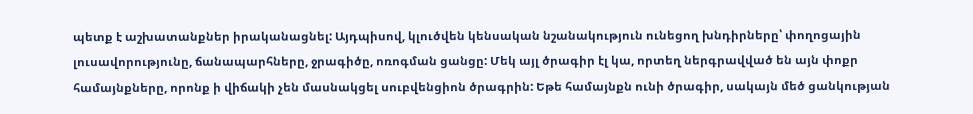պետք է աշխատանքներ իրականացնել: Այդպիսով, կլուծվեն կենսական նշանակություն ունեցող խնդիրները՝ փողոցային լուսավորությունը, ճանապարհները, ջրագիծը, ոռոգման ցանցը: Մեկ այլ ծրագիր էլ կա, որտեղ ներգրավված են այն փոքր համայնքները, որոնք ի վիճակի չեն մասնակցել սուբվենցիոն ծրագրին: Եթե համայնքն ունի ծրագիր, սակայն մեծ ցանկության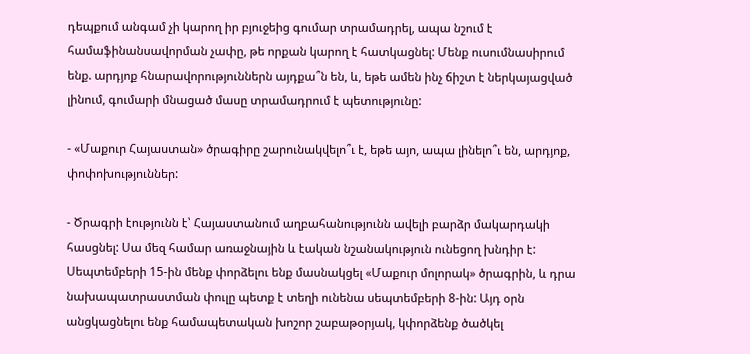դեպքում անգամ չի կարող իր բյուջեից գումար տրամադրել, ապա նշում է համաֆինանսավորման չափը, թե որքան կարող է հատկացնել: Մենք ուսումնասիրում ենք. արդյոք հնարավորություններն այդքա՞ն են, և, եթե ամեն ինչ ճիշտ է ներկայացված լինում, գումարի մնացած մասը տրամադրում է պետությունը:

- «Մաքուր Հայաստան» ծրագիրը շարունակվելո՞ւ է, եթե այո, ապա լինելո՞ւ են, արդյոք, փոփոխություններ:

- Ծրագրի էությունն է՝ Հայաստանում աղբահանությունն ավելի բարձր մակարդակի հասցնել: Սա մեզ համար առաջնային և էական նշանակություն ունեցող խնդիր է: Սեպտեմբերի 15-ին մենք փորձելու ենք մասնակցել «Մաքուր մոլորակ» ծրագրին, և դրա նախապատրաստման փուլը պետք է տեղի ունենա սեպտեմբերի 8-ին: Այդ օրն անցկացնելու ենք համապետական խոշոր շաբաթօրյակ, կփորձենք ծածկել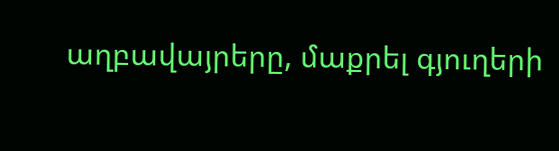աղբավայրերը, մաքրել գյուղերի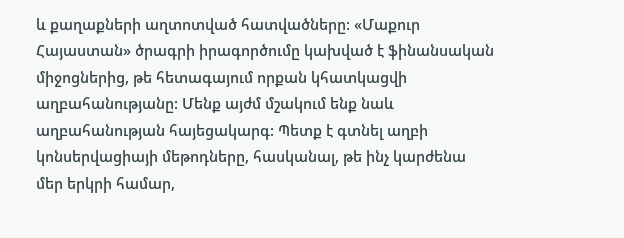և քաղաքների աղտոտված հատվածները: «Մաքուր Հայաստան» ծրագրի իրագործումը կախված է ֆինանսական միջոցներից, թե հետագայում որքան կհատկացվի աղբահանությանը: Մենք այժմ մշակում ենք նաև աղբահանության հայեցակարգ: Պետք է գտնել աղբի կոնսերվացիայի մեթոդները, հասկանալ, թե ինչ կարժենա մեր երկրի համար,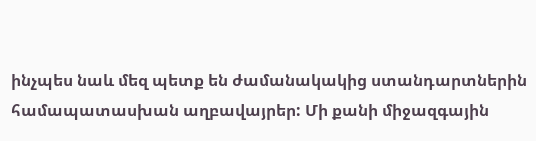ինչպես նաև մեզ պետք են ժամանակակից ստանդարտներին համապատասխան աղբավայրեր: Մի քանի միջազգային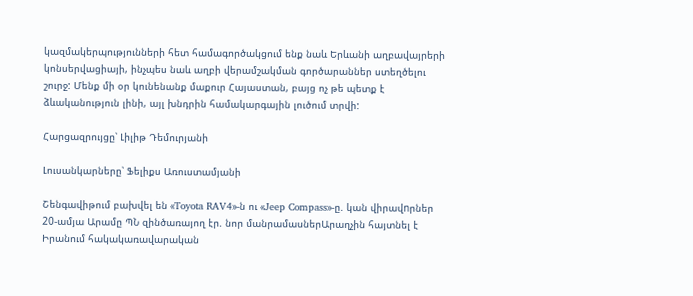կազմակերպությունների հետ համագործակցում ենք նաև Երևանի աղբավայրերի կոնսերվացիայի, ինչպես նաև աղբի վերամշակման գործարաններ ստեղծելու շուրջ: Մենք մի օր կունենանք մաքուր Հայաստան, բայց ոչ թե պետք է ձևականություն լինի, այլ խնդրին համակարգային լուծում տրվի:

Հարցազրույցը՝ Լիլիթ Դեմուրյանի

Լուսանկարները՝ Ֆելիքս Առուստամյանի

Շենգավիթում բախվել են «Toyota RAV4»-ն ու «Jeep Compass»-ը. կան վիրավnրներ 20-ամյա Արամը ՊՆ զինծառայող էր. նոր մանրամասներԱրաղչին հայտնել է Իրանում հակակառավարական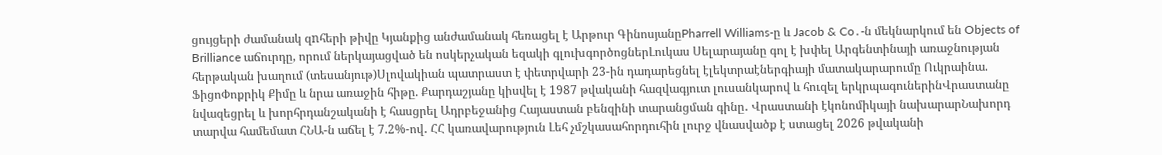ցույցերի ժամանակ զnհերի թիվը Կյանքից անժամանակ հեռացել է Արթուր ԳինոսյանըPharrell Williams-ը և Jacob & Co․-ն մեկնարկում են Objects of Brilliance աճուրդը, որում ներկայացված են ոսկերչական եզակի գլուխգործոցներԼուկաս Սելարայանը գոլ է խփել Արգենտինայի առաջնության հերթական խաղում (տեսանյութ)Սլովակիան պատրաստ է փետրվարի 23-ին դադարեցնել էլեկտրաէներգիայի մատակարարումը Ուկրաինա. ՖիցոՓոքրիկ Քիմը և նրա առաջին հիթը. Քարդաշյանը կիսվել է 1987 թվականի հազվագյուտ լուսանկարով և հուզել երկրպագուներինՎրաստանը նվազեցրել և խորհրդանշականի է հասցրել Ադրբեջանից Հայաստան բենզինի տարանցման գինը․ Վրաստանի էկոնոմիկայի նախարարՆախորդ տարվա համեմատ ՀՆԱ-ն աճել է 7.2%-ով․ ՀՀ կառավարություն Լեհ չմշկասահորդուհին լուրջ վնասվածք է ստացել 2026 թվականի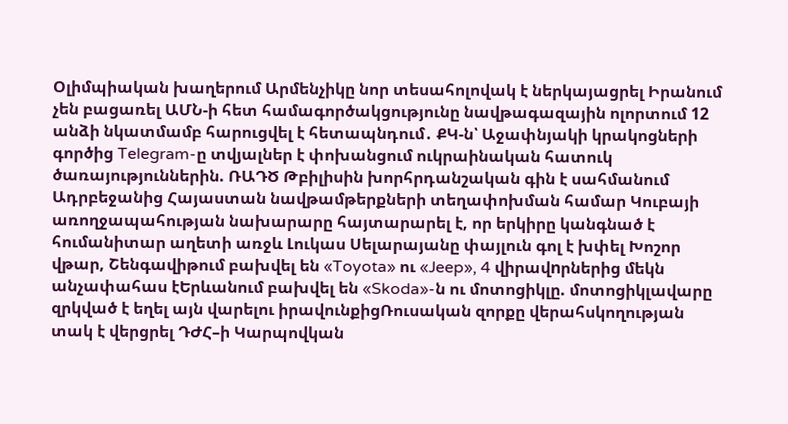Օլիմպիական խաղերում Արմենչիկը նոր տեսահոլովակ է ներկայացրել Իրանում չեն բացառել ԱՄՆ-ի հետ համագործակցությունը նավթագազային ոլորտում 12 անձի նկատմամբ հարուցվել է հետապնդում․ ՔԿ-ն՝ Աջափնյակի կրակոցների գործից Telegram-ը տվյալներ է փոխանցում ուկրաինական հատուկ ծառայություններին. ՌԱԴԾ Թբիլիսին խորհրդանշական գին է սահմանում Ադրբեջանից Հայաստան նավթամթերքների տեղափոխման համար Կուբայի առողջապահության նախարարը հայտարարել է, որ երկիրը կանգնած է հումանիտար աղետի առջև Լուկաս Սելարայանը փայլուն գոլ է խփել Խոշոր վթար, Շենգավիթում բախվել են «Toyota» ու «Jeep», 4 վիրավnրներից մեկն անչափահաս էԵրևանում բախվել են «Skoda»-ն ու մոտոցիկլը. մոտոցիկլավարը զրկված է եղել այն վարելու իրավունքիցՌուսական զորքը վերահսկողության տակ է վերցրել ԴԺՀ–ի Կարպովկան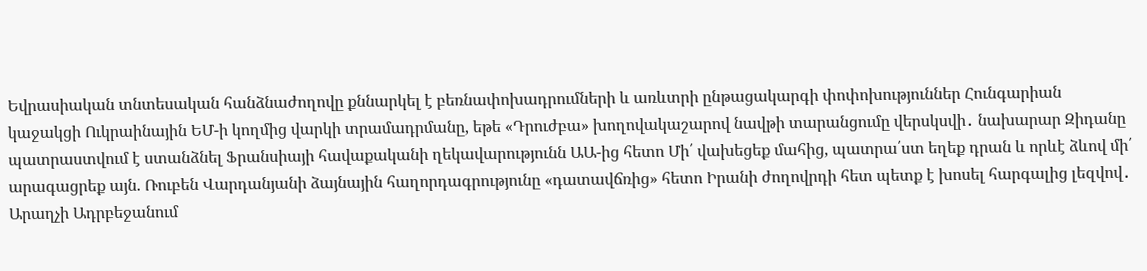Եվրասիական տնտեսական հանձնաժողովը քննարկել է բեռնափոխադրումների և առևտրի ընթացակարգի փոփոխություններ Հունգարիան կաջակցի Ուկրաինային ԵՄ-ի կողմից վարկի տրամադրմանը, եթե «Դրուժբա» խողովակաշարով նավթի տարանցումը վերսկսվի․ նախարար Զիդանը պատրաստվում է ստանձնել Ֆրանսիայի հավաքականի ղեկավարությունն ԱԱ-ից հետո Մի՛ վախեցեք մահից, պատրա՛ստ եղեք դրան և որևէ ձևով մի՛ արագացրեք այն. Ռուբեն Վարդանյանի ձայնային հաղորդագրությունը «դատավճռից» հետո Իրանի ժողովրդի հետ պետք է խոսել հարգալից լեզվով․ Արաղչի Ադրբեջանում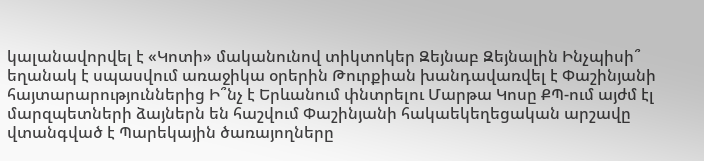կալանավորվել է «Կոտի» մականունով տիկտոկեր Զեյնաբ Զեյնալին Ինչպիսի՞ եղանակ է սպասվում առաջիկա օրերին Թուրքիան խանդավառվել է Փաշինյանի հայտարարություններից Ի՞նչ է Երևանում փնտրելու Մարթա Կոսը ՔՊ-ում այժմ էլ մարզպետների ձայներն են հաշվում Փաշինյանի հակաեկեղեցական արշավը վտանգված է Պարեկային ծառայողները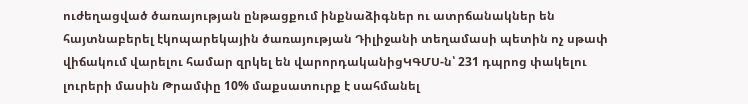ուժեղացված ծառայության ընթացքում ինքնաձիգներ ու ատրճանակներ են հայտնաբերել էկոպարեկային ծառայության Դիլիջանի տեղամասի պետին ոչ սթափ վիճակում վարելու համար զրկել են վարորդականիցԿԳՄՍ-ն՝ 231 դպրոց փակելու լուրերի մասին Թրամփը 10% մաքսատուրք է սահմանել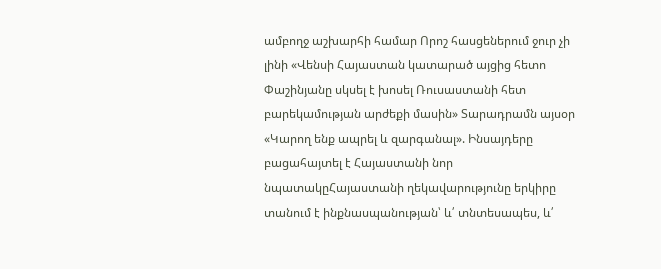ամբողջ աշխարհի համար Որոշ հասցեներում ջուր չի լինի «Վենսի Հայաստան կատարած այցից հետո Փաշինյանը սկսել է խոսել Ռուսաստանի հետ բարեկամության արժեքի մասին» Տարադրամն այսօր «Կարող ենք ապրել և զարգանալ». Ինսայդերը բացահայտել է Հայաստանի նոր նպատակըՀայաստանի ղեկավարությունը երկիրը տանում է ինքնասպանության՝ և՛ տնտեսապես, և՛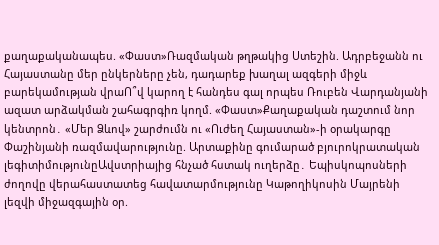քաղաքականապես. «Փաստ»Ռազմական թղթակից Ստեշին. Ադրբեջանն ու Հայաստանը մեր ընկերները չեն, դադարեք խաղալ ազգերի միջև բարեկամության վրաՈ՞վ կարող է հանդես գալ որպես Ռուբեն Վարդանյանի ազատ արձակման շահագրգիռ կողմ. «Փաստ»Քաղաքական դաշտում նոր կենտրոն․ «Մեր Ձևով» շարժումն ու «Ուժեղ Հայաստան»-ի օրակարգը Փաշինյանի ռազմավարությունը. Արտաքինը գումարած բյուրոկրատական լեգիտիմությունըԱվստրիայից հնչած հստակ ուղերձը․ Եպիսկոպոսների ժողովը վերահաստատեց հավատարմությունը Կաթողիկոսին Մայրենի լեզվի միջազգային օր.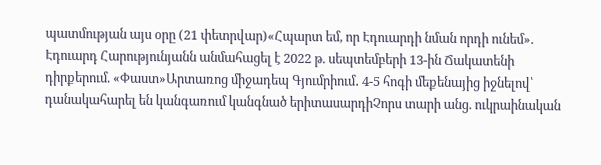պատմության այս օրը (21 փետրվար)«Հպարտ եմ, որ Էդուարդի նման որդի ունեմ». Էդուարդ Հարությունյանն անմահացել է 2022 թ. սեպտեմբերի 13-ին Ճակատենի դիրքերում. «Փաստ»Արտառոց միջադեպ Գյումրիում․ 4-5 հոգի մեքենայից իջնելով՝ դանակահարել են կանգառում կանգնած երիտասարդիՉորս տարի անց. ուկրաինական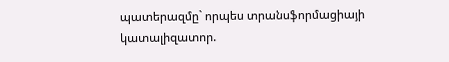պատերազմը` որպես տրանսֆորմացիայի կատալիզատոր.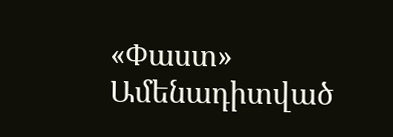«Փաստ»
Ամենադիտված